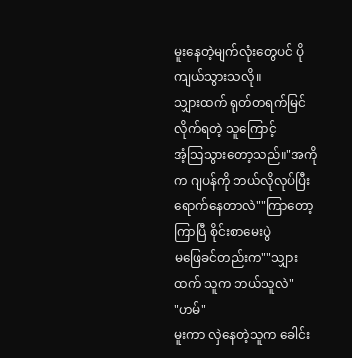မူးနေတဲ့မျက်လုံးတွေပင် ပိုကျယ်သွားသလို။
သျှားထက် ရုတ်တရက်မြင်လိုက်ရတဲ့ သူကြောင့်
အံ့သြသွားတော့သည်။"အကိုက ဂျပန်ကို ဘယ်လိုလုပ်ပြီး
ရောက်နေတာလဲ""ကြာတော့ကြာပြီ စိုင်းစာမေးပွဲ
မဖြေခင်တည်းက""သျှားထက် သူက ဘယ်သူလဲ"
"ဟမ်"
မူးကာ လှဲနေတဲ့သူက ခေါင်း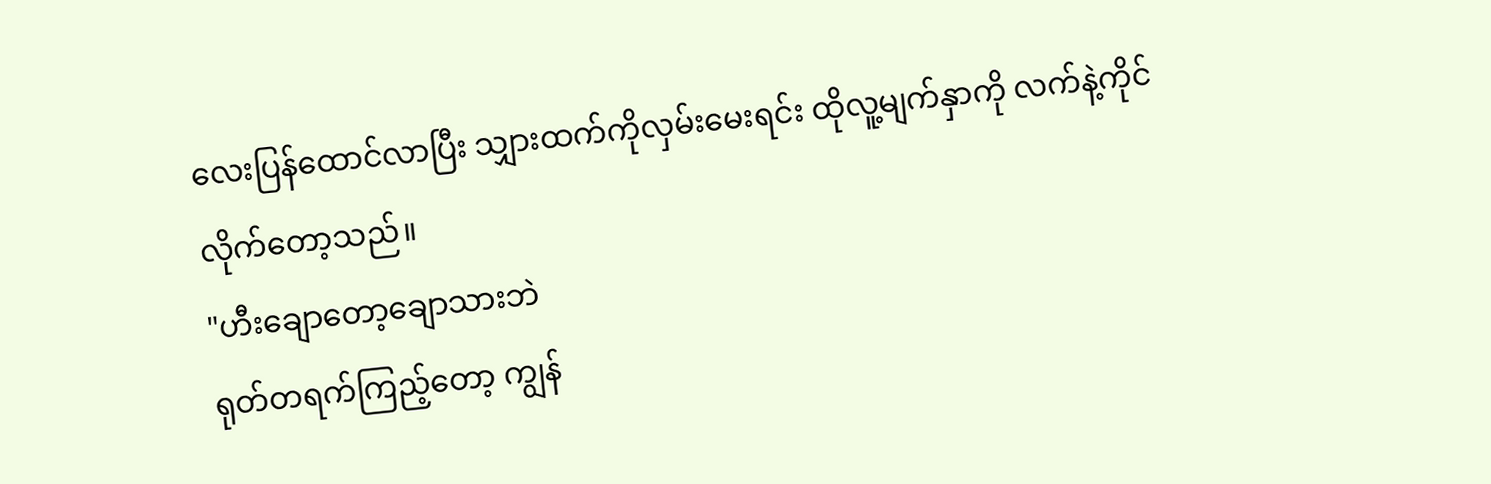လေးပြန်ထောင်လာပြီး သျှားထက်ကိုလှမ်းမေးရင်း ထိုလူ့မျက်နှာကို လက်နဲ့ကိုင်လိုက်တော့သည်။
"ဟီးချောတော့ချောသားဘဲ
ရုတ်တရက်ကြည့်တော့ ကျွန်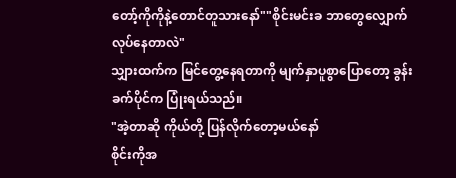တော့်ကိုကိုနဲ့တောင်တူသားနော်""စိုင်းမင်းခ ဘာတွေလျှောက်လုပ်နေတာလဲ"
သျှားထက်က မြင်တွေ့နေရတာကို မျက်နှာပူစွာပြောတော့ ခွန်းခက်ပိုင်က ပြုံးရယ်သည်။
"အဲ့တာဆို ကိုယ်တို့ ပြန်လိုက်တော့မယ်နော်
စိုင်းကိုအ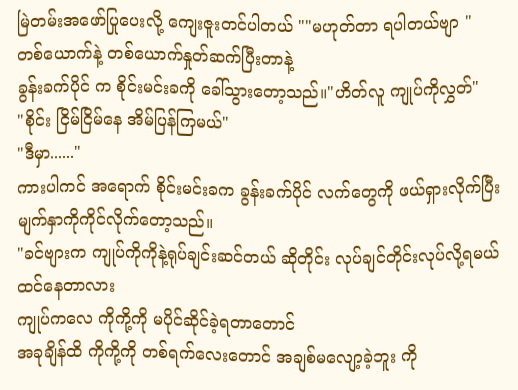မြဲတမ်းအဖော်ပြုပေးလို့ ကျေးဇူးတင်ပါတယ် ""မဟုတ်တာ ရပါတယ်ဗျာ "
တစ်ယောက်နဲ့ တစ်ယောက်နှုတ်ဆက်ပြီးတာနဲ့
ခွန်းခက်ပိုင် က စိုင်းမင်းခကို ခေါ်သွားတော့သည်။"ဟိတ်လူ ကျုပ်ကိုလွှတ်"
"စိုင်း ငြိမ်ငြိမ်နေ အိမ်ပြန်ကြမယ်"
"ဒီမှာ......"
ကားပါကင် အရောက် စိုင်းမင်းခက ခွန်းခက်ပိုင် လက်တွေကို ဖယ်ရှားလိုက်ပြီး မျက်နှာကိုကိုင်လိုက်တော့သည်။
"ခင်ဗျားက ကျုပ်ကိုကိုနဲ့ရုပ်ချင်းဆင်တယ် ဆိုတိုင်း လုပ်ချင်တိုင်းလုပ်လို့ရမယ်ထင်နေတာလား
ကျုပ်ကလေ ကိုကို့ကို မပိုင်ဆိုင်ခဲ့ရတာတောင်
အခုချိန်ထိ ကိုကို့ကို တစ်ရက်လေးတောင် အချစ်မလျော့ခဲ့ဘူး ကို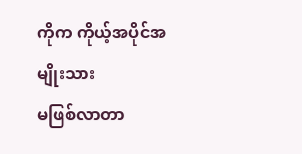ကိုက ကိုယ့်အပိုင်အမျိုးသား
မဖြစ်လာတာ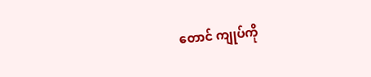တောင် ကျုပ်ကို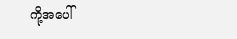ကို့အပေါ်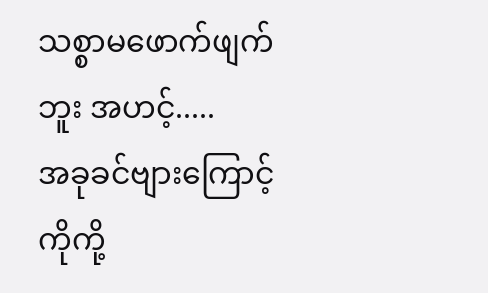သစ္စာမဖောက်ဖျက်ဘူး အဟင့်.....
အခုခင်ဗျားကြောင့် ကိုကို့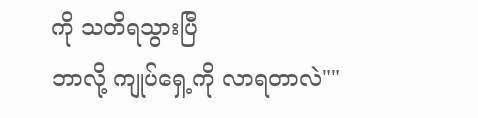ကို သတိရသွားပြီ
ဘာလို့ ကျုပ်ရှေ့ကို လာရတာလဲ""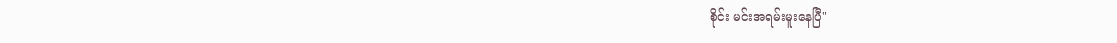စိုင်း မင်းအရမ်းမူးနေပြီ"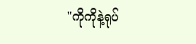"ကိုကိုနဲ့ရုပ်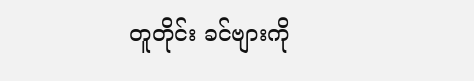တူတိုင်း ခင်ဗျားကို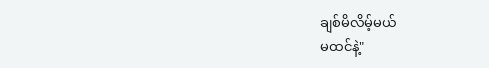ချစ်မိလိမ့်မယ်
မထင်နဲ့"